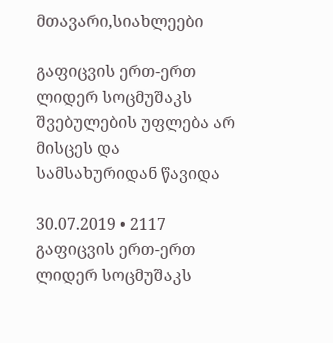მთავარი,სიახლეები

გაფიცვის ერთ-ერთ ლიდერ სოცმუშაკს შვებულების უფლება არ მისცეს და სამსახურიდან წავიდა

30.07.2019 • 2117
გაფიცვის ერთ-ერთ ლიდერ სოცმუშაკს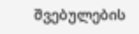შვებულების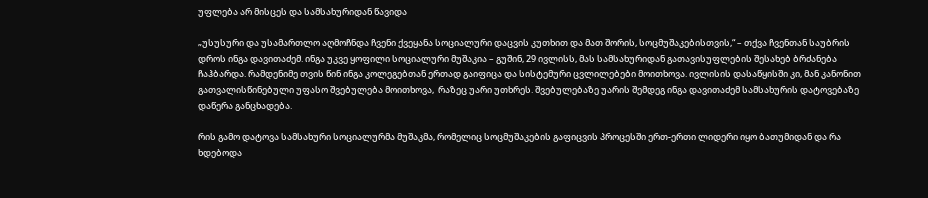უფლება არ მისცეს და სამსახურიდან წავიდა

„უსუსური და უსამართლო აღმოჩნდა ჩვენი ქვეყანა სოციალური დაცვის კუთხით და მათ შორის, სოცმუშაკებისთვის,“ – თქვა ჩვენთან საუბრის დროს ინგა დავითაძემ. ინგა უკვე ყოფილი სოციალური მუშაკია – გუშინ, 29 ივლისს, მას სამსახურიდან გათავისუფლების შესახებ ბრძანება ჩაჰბარდა. რამდენიმე თვის წინ ინგა კოლეგებთან ერთად გაიფიცა და სისტემური ცვლილებები მოითხოვა. ივლისის დასაწყისში კი, მან კანონით გათვალისწინებული უფასო შვებულება მოითხოვა,  რაზეც უარი უთხრეს. შვებულებაზე უარის შემდეგ ინგა დავითაძემ სამსახურის დატოვებაზე დაწერა განცხადება.

რის გამო დატოვა სამსახური სოციალურმა მუშაკმა, რომელიც სოცმუშაკების გაფიცვის პროცესში ერთ-ერთი ლიდერი იყო ბათუმიდან და რა ხდებოდა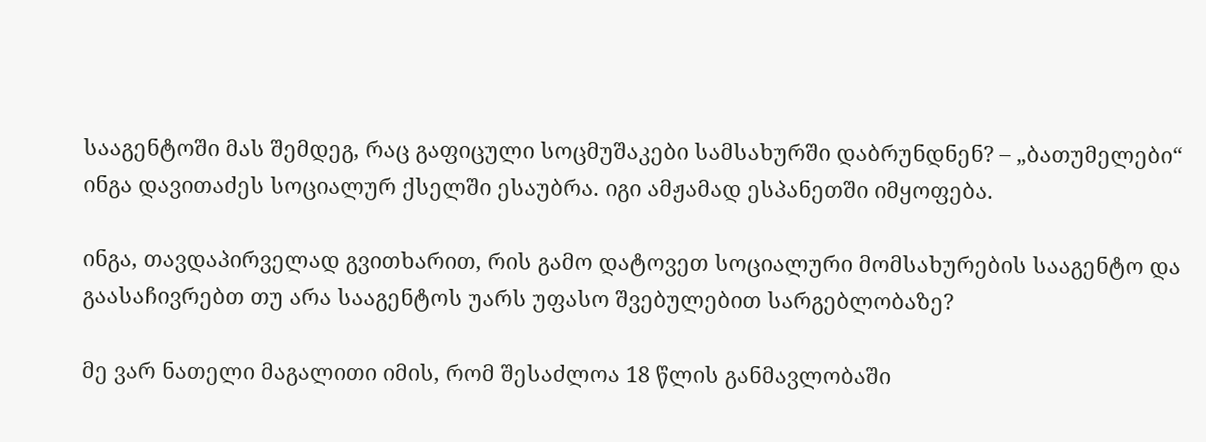სააგენტოში მას შემდეგ, რაც გაფიცული სოცმუშაკები სამსახურში დაბრუნდნენ? – „ბათუმელები“ ინგა დავითაძეს სოციალურ ქსელში ესაუბრა. იგი ამჟამად ესპანეთში იმყოფება.

ინგა, თავდაპირველად გვითხარით, რის გამო დატოვეთ სოციალური მომსახურების სააგენტო და გაასაჩივრებთ თუ არა სააგენტოს უარს უფასო შვებულებით სარგებლობაზე?

მე ვარ ნათელი მაგალითი იმის, რომ შესაძლოა 18 წლის განმავლობაში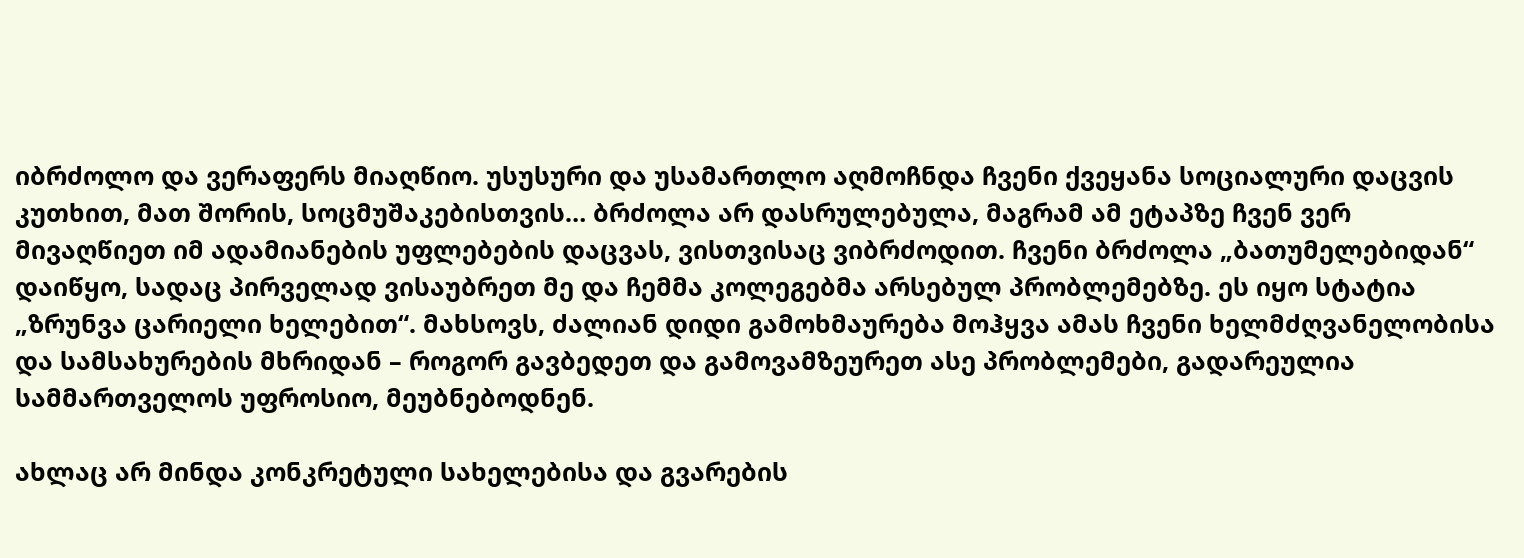იბრძოლო და ვერაფერს მიაღწიო. უსუსური და უსამართლო აღმოჩნდა ჩვენი ქვეყანა სოციალური დაცვის კუთხით, მათ შორის, სოცმუშაკებისთვის… ბრძოლა არ დასრულებულა, მაგრამ ამ ეტაპზე ჩვენ ვერ მივაღწიეთ იმ ადამიანების უფლებების დაცვას, ვისთვისაც ვიბრძოდით. ჩვენი ბრძოლა „ბათუმელებიდან“ დაიწყო, სადაც პირველად ვისაუბრეთ მე და ჩემმა კოლეგებმა არსებულ პრობლემებზე. ეს იყო სტატია „ზრუნვა ცარიელი ხელებით“. მახსოვს, ძალიან დიდი გამოხმაურება მოჰყვა ამას ჩვენი ხელმძღვანელობისა და სამსახურების მხრიდან – როგორ გავბედეთ და გამოვამზეურეთ ასე პრობლემები, გადარეულია სამმართველოს უფროსიო, მეუბნებოდნენ.

ახლაც არ მინდა კონკრეტული სახელებისა და გვარების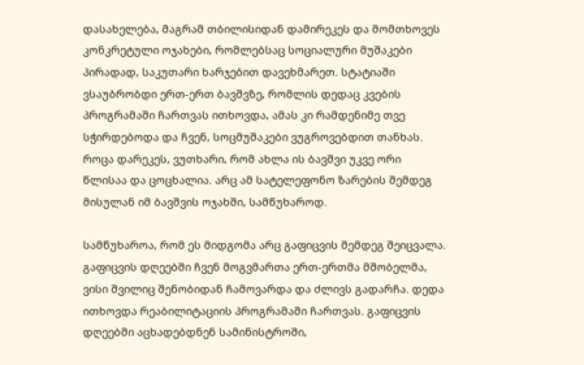დასახელება, მაგრამ თბილისიდან დამირეკეს და მომთხოვეს კონკრეტული ოჯახები, რომლებსაც სოციალური მუშაკები პირადად, საკუთარი ხარჯებით დავეხმარეთ. სტატიაში ვსაუბრობდი ერთ-ერთ ბავშვზე, რომლის დედაც კვების პროგრამაში ჩართვას ითხოვდა, ამას კი რამდენიმე თვე სჭირდებოდა და ჩვენ, სოცმუშაკები ვუგროვებდით თანხას. როცა დარეკეს, ვუთხარი, რომ ახლა ის ბავშვი უკვე ორი წლისაა და ცოცხალია. არც ამ სატელეფონო ზარების შემდეგ მისულან იმ ბავშვის ოჯახში, სამწუხაროდ.

სამწუხაროა, რომ ეს მიდგომა არც გაფიცვის შემდეგ შეიცვალა. გაფიცვის დღეებში ჩვენ მოგვმართა ერთ-ერთმა მშობელმა, ვისი შვილიც შენობიდან ჩამოვარდა და ძლივს გადარჩა. დედა ითხოვდა რეაბილიტაციის პროგრამაში ჩართვას. გაფიცვის დღეებში აცხადებდნენ სამინისტროში,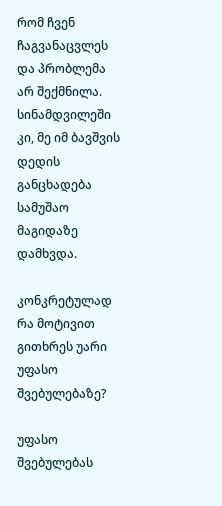რომ ჩვენ ჩაგვანაცვლეს და პრობლემა არ შექმნილა. სინამდვილეში კი, მე იმ ბავშვის დედის განცხადება სამუშაო მაგიდაზე დამხვდა.

კონკრეტულად რა მოტივით გითხრეს უარი უფასო შვებულებაზე?

უფასო შვებულებას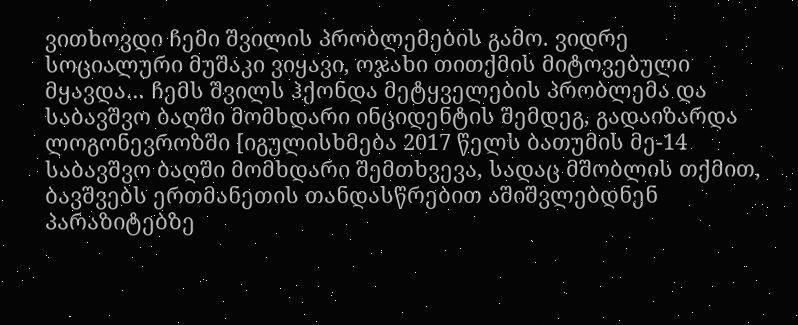ვითხოვდი ჩემი შვილის პრობლემების გამო. ვიდრე სოციალური მუშაკი ვიყავი, ოჯახი თითქმის მიტოვებული მყავდა… ჩემს შვილს ჰქონდა მეტყველების პრობლემა და საბავშვო ბაღში მომხდარი ინციდენტის შემდეგ, გადაიზარდა ლოგონევროზში [იგულისხმება 2017 წელს ბათუმის მე-14 საბავშვო ბაღში მომხდარი შემთხვევა, სადაც მშობლის თქმით, ბავშვებს ერთმანეთის თანდასწრებით აშიშვლებდნენ პარაზიტებზე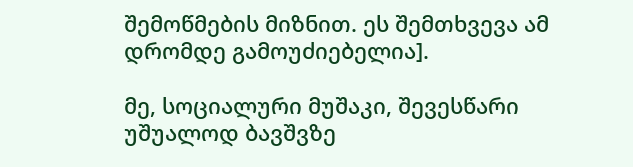შემოწმების მიზნით. ეს შემთხვევა ამ დრომდე გამოუძიებელია].

მე, სოციალური მუშაკი, შევესწარი უშუალოდ ბავშვზე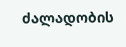ძალადობის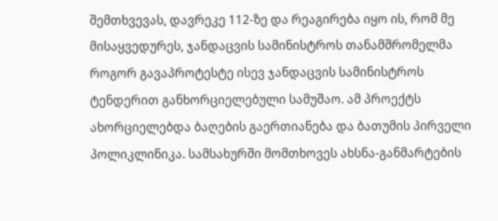შემთხვევას, დავრეკე 112-ზე და რეაგირება იყო ის, რომ მე მისაყვედურეს, ჯანდაცვის სამინისტროს თანამშრომელმა როგორ გავაპროტესტე ისევ ჯანდაცვის სამინისტროს ტენდერით განხორციელებული სამუშაო. ამ პროექტს ახორციელებდა ბაღების გაერთიანება და ბათუმის პირველი პოლიკლინიკა. სამსახურში მომთხოვეს ახსნა-განმარტების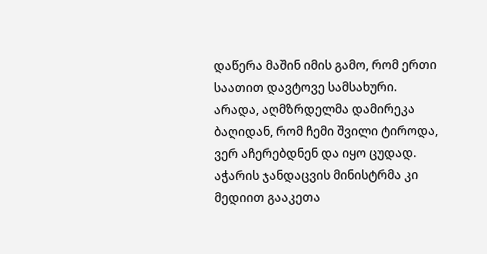დაწერა მაშინ იმის გამო, რომ ერთი საათით დავტოვე სამსახური. არადა, აღმზრდელმა დამირეკა ბაღიდან, რომ ჩემი შვილი ტიროდა, ვერ აჩერებდნენ და იყო ცუდად. აჭარის ჯანდაცვის მინისტრმა კი მედიით გააკეთა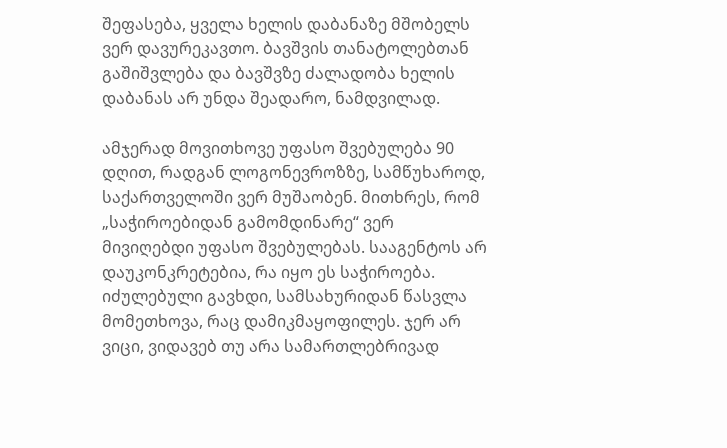შეფასება, ყველა ხელის დაბანაზე მშობელს ვერ დავურეკავთო. ბავშვის თანატოლებთან გაშიშვლება და ბავშვზე ძალადობა ხელის დაბანას არ უნდა შეადარო, ნამდვილად.

ამჯერად მოვითხოვე უფასო შვებულება 90 დღით, რადგან ლოგონევროზზე, სამწუხაროდ, საქართველოში ვერ მუშაობენ. მითხრეს, რომ „საჭიროებიდან გამომდინარე“ ვერ მივიღებდი უფასო შვებულებას. სააგენტოს არ დაუკონკრეტებია, რა იყო ეს საჭიროება. იძულებული გავხდი, სამსახურიდან წასვლა მომეთხოვა, რაც დამიკმაყოფილეს. ჯერ არ ვიცი, ვიდავებ თუ არა სამართლებრივად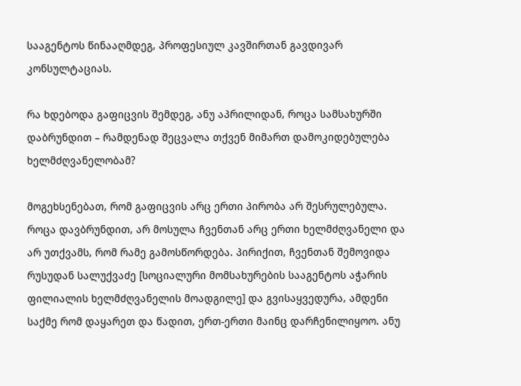სააგენტოს წინააღმდეგ, პროფესიულ კავშირთან გავდივარ კონსულტაციას.

რა ხდებოდა გაფიცვის შემდეგ, ანუ აპრილიდან, როცა სამსახურში დაბრუნდით – რამდენად შეცვალა თქვენ მიმართ დამოკიდებულება ხელმძღვანელობამ?

მოგეხსენებათ, რომ გაფიცვის არც ერთი პირობა არ შესრულებულა. როცა დავბრუნდით, არ მოსულა ჩვენთან არც ერთი ხელმძღვანელი და არ უთქვამს, რომ რამე გამოსწორდება. პირიქით, ჩვენთან შემოვიდა რუსუდან სალუქვაძე [სოციალური მომსახურების სააგენტოს აჭარის ფილიალის ხელმძღვანელის მოადგილე] და გვისაყვედურა, ამდენი საქმე რომ დაყარეთ და წადით, ერთ-ერთი მაინც დარჩენილიყოო. ანუ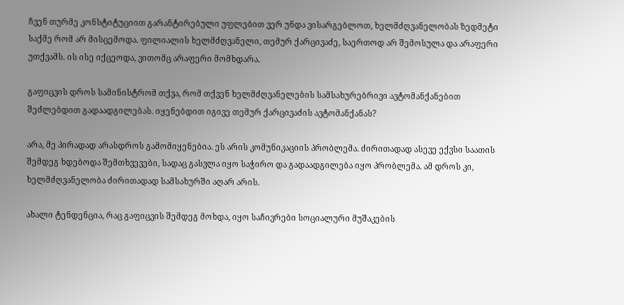ჩვენ თურმე კონსტიტუციით გარანტირებული უფლებით ვერ უნდა ვისარგებლოთ, ხელმძღვანელობას ზედმეტი საქმე რომ არ მისცემოდა. ფილიალის ხელმძღვანელი, თემურ ქარცივაძე, საერთოდ არ შემოსულა და არაფერი უთქვამს. ის ისე იქცეოდა, ვითომც არაფერი მომხდარა.

გაფიცვის დროს სამინისტრომ თქვა, რომ თქვენ ხელმძღვანელების სამსახურებრივი ავტომანქანებით შეძლებდით გადაადგილებას. იყენებდით იგივე თემურ ქარცივაძის ავტომანქანას?

არა, მე პირადად არასდროს გამომიყენებია. ეს არის კომუნიკაციის პრობლემა. ძირითადად ასევე ექვსი საათის შემდეგ ხდებოდა შემთხვევები, სადაც გასვლა იყო საჭირო და გადაადგილება იყო პრობლემა. ამ დროს კი, ხელმძღვანელობა ძირითადად სამსახურში აღარ არის.

ახალი ტენდენცია, რაც გაფიცვის შემდეგ მოხდა, იყო საჩივრები სოციალური მუშაკების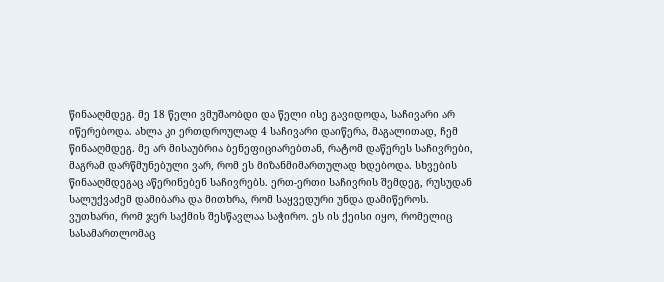წინააღმდეგ. მე 18 წელი ვმუშაობდი და წელი ისე გავიდოდა, საჩივარი არ იწერებოდა. ახლა კი ერთდროულად 4 საჩივარი დაიწერა, მაგალითად, ჩემ წინააღმდეგ. მე არ მისაუბრია ბენეფიციარებთან, რატომ დაწერეს საჩივრები, მაგრამ დარწმუნებული ვარ, რომ ეს მიზანმიმართულად ხდებოდა. სხვების წინააღმდეგაც აწერინებენ საჩივრებს. ერთ-ერთი საჩივრის შემდეგ, რუსუდან სალუქვაძემ დამიბარა და მითხრა, რომ საყვედური უნდა დამიწეროს. ვუთხარი, რომ ჯერ საქმის შესწავლაა საჭირო. ეს ის ქეისი იყო, რომელიც სასამართლომაც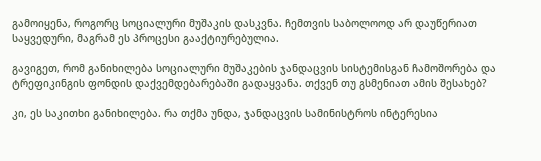გამოიყენა, როგორც სოციალური მუშაკის დასკვნა. ჩემთვის საბოლოოდ არ დაუწერიათ საყვედური, მაგრამ ეს პროცესი გააქტიურებულია.

გავიგეთ, რომ განიხილება სოციალური მუშაკების ჯანდაცვის სისტემისგან ჩამოშორება და ტრეფიკინგის ფონდის დაქვემდებარებაში გადაყვანა. თქვენ თუ გსმენიათ ამის შესახებ?

კი, ეს საკითხი განიხილება. რა თქმა უნდა, ჯანდაცვის სამინისტროს ინტერესია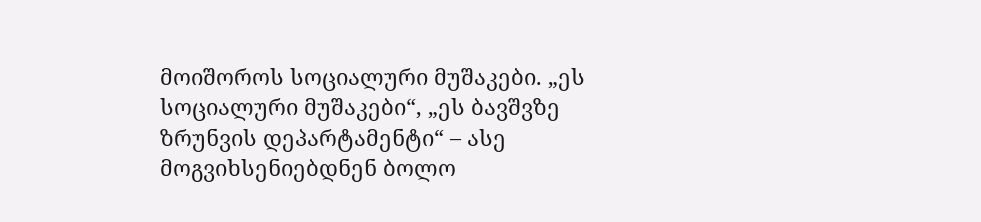მოიშოროს სოციალური მუშაკები. „ეს სოციალური მუშაკები“, „ეს ბავშვზე ზრუნვის დეპარტამენტი“ – ასე მოგვიხსენიებდნენ ბოლო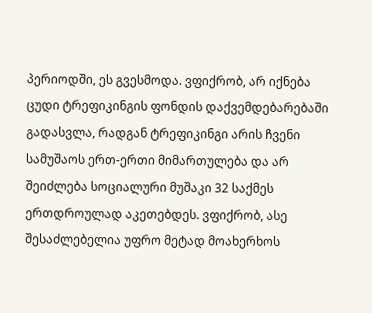პერიოდში, ეს გვესმოდა. ვფიქრობ, არ იქნება ცუდი ტრეფიკინგის ფონდის დაქვემდებარებაში გადასვლა, რადგან ტრეფიკინგი არის ჩვენი სამუშაოს ერთ-ერთი მიმართულება და არ შეიძლება სოციალური მუშაკი 32 საქმეს ერთდროულად აკეთებდეს. ვფიქრობ, ასე შესაძლებელია უფრო მეტად მოახერხოს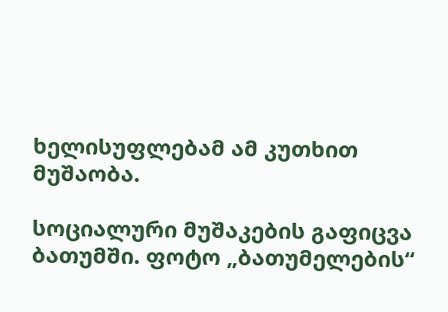ხელისუფლებამ ამ კუთხით მუშაობა.

სოციალური მუშაკების გაფიცვა ბათუმში. ფოტო „ბათუმელების“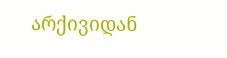არქივიდან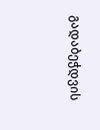გადაბეჭდვის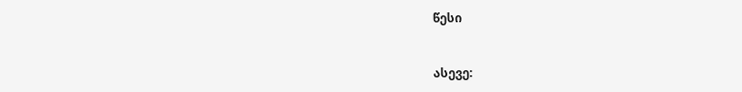წესი


ასევე: